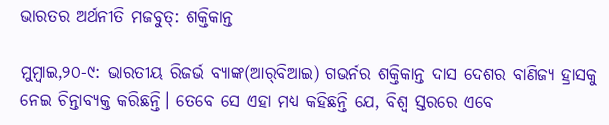ଭାରତର ଅର୍ଥନୀତି ମଜବୁତ୍‌: ଶକ୍ତିକାନ୍ତ

ମୁମ୍ବାଇ,୨୦-୯: ଭାରତୀୟ ରିଜର୍ଭ ବ୍ୟାଙ୍କ(ଆର୍‌ବିଆଇ) ଗଭର୍ନର ଶକ୍ତିକାନ୍ତ ଦାସ ଦେଶର ବାଣିଜ୍ୟ ହ୍ରାସକୁ ନେଇ ଚିନ୍ତାବ୍ୟକ୍ତ କରିଛନ୍ତି। ତେବେ ସେ ଏହା ମଧ୍ୟ କହିଛନ୍ତି ଯେ, ବିଶ୍ୱ ସ୍ତରରେ ଏବେ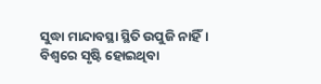ସୁଦ୍ଧା ମାନ୍ଦାବସ୍ଥା ସ୍ଥିତି ଉପୁଜି ନାହିଁ। ବିଶ୍ୱରେ ସୃଷ୍ଟି ହୋଇଥିବା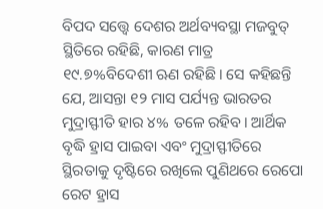ବିପଦ ସତ୍ତ୍ୱେ ଦେଶର ଅର୍ଥବ୍ୟବସ୍ଥା ମଜବୁତ୍‌ ସ୍ଥିତିରେ ରହିଛି, କାରଣ ମାତ୍ର ୧୯.୭%ବିଦେଶୀ ଋଣ ରହିଛି। ସେ କହିଛନ୍ତି ଯେ, ଆସନ୍ତା ୧୨ ମାସ ପର୍ଯ୍ୟନ୍ତ ଭାରତର ମୁଦ୍ରାସ୍ଫୀତି ହାର ୪% ତଳେ ରହିବ। ଆର୍ଥିକ ବୃଦ୍ଧି ହ୍ରାସ ପାଇବା ଏବଂ ମୁଦ୍ରାସ୍ଫୀତିରେ ସ୍ଥିରତାକୁ ଦୃଷ୍ଟିରେ ରଖିଲେ ପୁଣିଥରେ ରେପୋ ରେଟ ହ୍ରାସ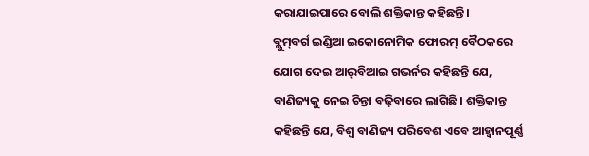କରାଯାଇପାରେ ବୋଲି ଶକ୍ତିକାନ୍ତ କହିଛନ୍ତି।
ବ୍ଲୁମ୍‌ବର୍ଗ ଇଣ୍ଡିଆ ଇକୋନୋମିକ ଫୋରମ୍‌ ବୈଠକରେ ଯୋଗ ଦେଇ ଆର୍‌ବିଆଇ ଗଭର୍ନର କହିଛନ୍ତି ଯେ, ବାଣିଜ୍ୟକୁ ନେଇ ଚିନ୍ତା ବଢ଼ିବାରେ ଲାଗିଛି। ଶକ୍ତିକାନ୍ତ କହିଛନ୍ତି ଯେ, ବିଶ୍ୱ ବାଣିଜ୍ୟ ପରିବେଶ ଏବେ ଆହ୍ବାନପୂର୍ଣ୍ଣ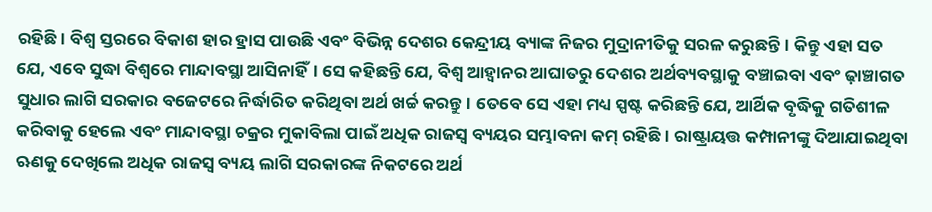ରହିଛି। ବିଶ୍ୱ ସ୍ତରରେ ବିକାଶ ହାର ହ୍ରାସ ପାଉଛି ଏବଂ ବିଭିନ୍ନ ଦେଶର କେନ୍ଦ୍ରୀୟ ବ୍ୟାଙ୍କ ନିଜର ମୁଦ୍ରାନୀତିକୁ ସରଳ କରୁଛନ୍ତି। କିନ୍ତୁ ଏହା ସତ ଯେ, ଏବେ ସୁଦ୍ଧା ବିଶ୍ୱରେ ମାନ୍ଦାବସ୍ଥା ଆସିନାହିଁ। ସେ କହିଛନ୍ତି ଯେ, ବିଶ୍ୱ ଆହ୍ବାନର ଆଘାତରୁ ଦେଶର ଅର୍ଥବ୍ୟବସ୍ଥାକୁ ବଞ୍ଚାଇବା ଏବଂ ଢ଼ାଞ୍ଚାଗତ ସୁଧାର ଲାଗି ସରକାର ବଜେଟରେ ନିର୍ଦ୍ଧାରିତ କରିଥିବା ଅର୍ଥ ଖର୍ଚ୍ଚ କରନ୍ତୁ। ତେବେ ସେ ଏହା ମଧ୍ୟ ସ୍ପଷ୍ଟ କରିଛନ୍ତି ଯେ, ଆର୍ଥିକ ବୃଦ୍ଧିକୁ ଗତିଶୀଳ କରିବାକୁ ହେଲେ ଏବଂ ମାନ୍ଦାବସ୍ଥା ଚକ୍ରର ମୁକାବିଲା ପାଇଁ ଅଧିକ ରାଜସ୍ବ ବ୍ୟୟର ସମ୍ଭାବନା କମ୍‌ ରହିଛି। ରାଷ୍ଟ୍ରାୟତ୍ତ କମ୍ପାନୀଙ୍କୁ ଦିଆଯାଇଥିବା ଋଣକୁ ଦେଖିଲେ ଅଧିକ ରାଜସ୍ବ ବ୍ୟୟ ଲାଗି ସରକାରଙ୍କ ନିକଟରେ ଅର୍ଥ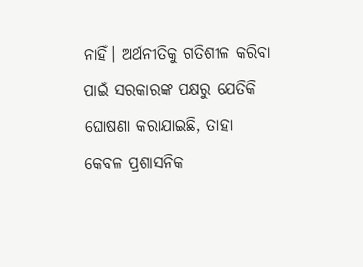ନାହିଁ। ଅର୍ଥନୀତିକୁ ଗତିଶୀଳ କରିବା ପାଇଁ ସରକାରଙ୍କ ପକ୍ଷରୁ ଯେତିକି ଘୋଷଣା କରାଯାଇଛି, ତାହା କେବଳ ପ୍ରଶାସନିକ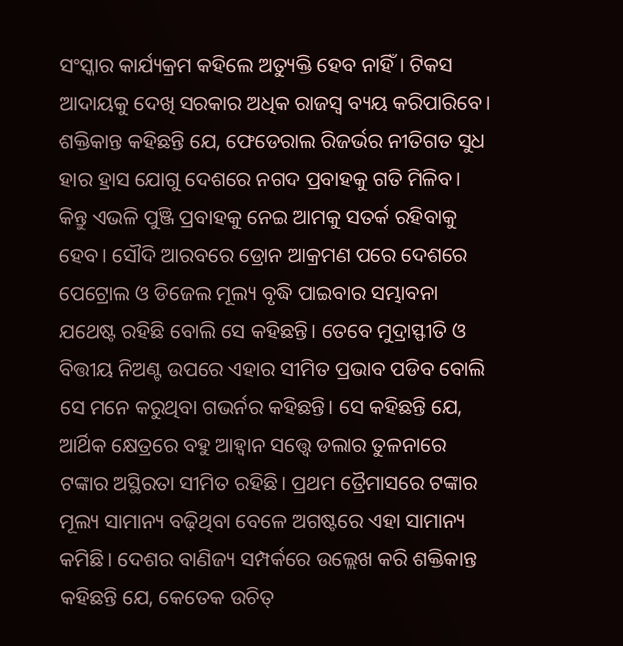ସଂସ୍କାର କାର୍ଯ୍ୟକ୍ରମ କହିଲେ ଅତ୍ୟୁକ୍ତି ହେବ ନାହିଁ। ଟିକସ ଆଦାୟକୁ ଦେଖି ସରକାର ଅଧିକ ରାଜସ୍ବ ବ୍ୟୟ କରିପାରିବେ। ଶକ୍ତିକାନ୍ତ କହିଛନ୍ତି ଯେ, ଫେଡେରାଲ ରିଜର୍ଭର ନୀତିଗତ ସୁଧ ହାର ହ୍ରାସ ଯୋଗୁ ଦେଶରେ ନଗଦ ପ୍ରବାହକୁ ଗତି ମିଳିବ। କିନ୍ତୁ ଏଭଳି ପୁଞ୍ଜି ପ୍ରବାହକୁ ନେଇ ଆମକୁ ସତର୍କ ରହିବାକୁ ହେବ। ସୌଦି ଆରବରେ ଡ୍ରୋନ ଆକ୍ରମଣ ପରେ ଦେଶରେ ପେଟ୍ରୋଲ ଓ ଡିଜେଲ ମୂଲ୍ୟ ବୃଦ୍ଧି ପାଇବାର ସମ୍ଭାବନା ଯଥେଷ୍ଟ ରହିଛି ବୋଲି ସେ କହିଛନ୍ତି। ତେବେ ମୁଦ୍ରାସ୍ଫୀତି ଓ ବିତ୍ତୀୟ ନିଅଣ୍ଟ ଉପରେ ଏହାର ସୀମିତ ପ୍ରଭାବ ପଡିବ ବୋଲି ସେ ମନେ କରୁଥିବା ଗଭର୍ନର କହିଛନ୍ତି। ସେ କହିଛନ୍ତି ଯେ, ଆର୍ଥିକ କ୍ଷେତ୍ରରେ ବହୁ ଆହ୍ବାନ ସତ୍ତ୍ୱେ ଡଲାର ତୁଳନାରେ ଟଙ୍କାର ଅସ୍ଥିରତା ସୀମିତ ରହିଛି। ପ୍ରଥମ ତ୍ରୈମାସରେ ଟଙ୍କାର ମୂଲ୍ୟ ସାମାନ୍ୟ ବଢ଼ିଥିବା ବେଳେ ଅଗଷ୍ଟରେ ଏହା ସାମାନ୍ୟ କମିଛି। ଦେଶର ବାଣିଜ୍ୟ ସମ୍ପର୍କରେ ଉଲ୍ଲେଖ କରି ଶକ୍ତିକାନ୍ତ କହିଛନ୍ତି ଯେ, କେତେକ ଉଚିତ୍‌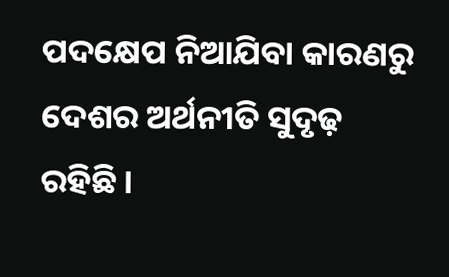ପଦକ୍ଷେପ ନିଆଯିବା କାରଣରୁ ଦେଶର ଅର୍ଥନୀତି ସୁଦୃଢ଼ ରହିଛି।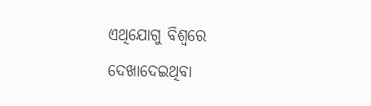ଏଥିଯୋଗୁ ବିଶ୍ୱରେ ଦେଖାଦେଇଥିବା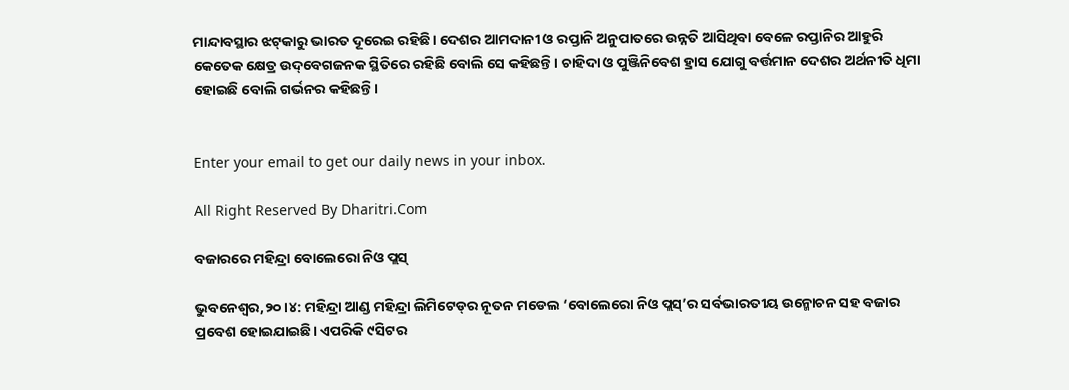ମାନ୍ଦାବସ୍ଥାର ଝଟ୍‌କାରୁ ଭାରତ ଦୂରେଇ ରହିଛି। ଦେଶର ଆମଦାନୀ ଓ ରପ୍ତାନି ଅନୁପାତରେ ଉନ୍ନତି ଆସିଥିବା ବେଳେ ରପ୍ତାନିର ଆହୁରି କେତେକ କ୍ଷେତ୍ର ଉଦ୍‌ବେଗଜନକ ସ୍ଥିତିରେ ରହିଛି ବୋଲି ସେ କହିଛନ୍ତି। ଚାହିଦା ଓ ପୁଞ୍ଜିନିବେଶ ହ୍ରାସ ଯୋଗୁ ବର୍ତ୍ତମାନ ଦେଶର ଅର୍ଥନୀତି ଧିମା ହୋଇଛି ବୋଲି ଗର୍ଭନର କହିଛନ୍ତି।


Enter your email to get our daily news in your inbox.

All Right Reserved By Dharitri.Com

ବଜାରରେ ମହିନ୍ଦ୍ରା ବୋଲେରୋ ନିଓ ପ୍ଲସ୍‌

ଭୁବନେଶ୍ୱର,୨୦।୪: ମହିନ୍ଦ୍ରା ଆଣ୍ଡ ମହିନ୍ଦ୍ରା ଲିମିଟେଡ୍‌ର ନୂତନ ମଡେଲ ‘ବୋଲେରୋ ନିଓ ପ୍ଲସ୍‌’ର ସର୍ବଭାରତୀୟ ଉନ୍ମୋଚନ ସହ ବଜାର ପ୍ରବେଶ ହୋଇଯାଇଛି। ଏପରିକି ୯ସିଟର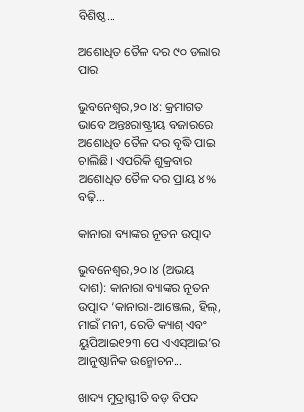ବିଶିଷ୍ଠ...

ଅଶୋଧିତ ତୈଳ ଦର ୯୦ ଡଲାର ପାର

ଭୁବନେଶ୍ୱର,୨୦।୪: କ୍ରମାଗତ ଭାବେ ଅନ୍ତଃରାଷ୍ଟ୍ରୀୟ ବଜାରରେ ଅଶୋଧିତ ତୈଳ ଦର ବୃଦ୍ଧି ପାଇ ଚାଲିଛି। ଏପରିକି ଶୁକ୍ରବାର ଅଶୋଧିତ ତୈଳ ଦର ପ୍ରାୟ ୪% ବଢ଼ି...

କାନାରା ବ୍ୟାଙ୍କର ନୂତନ ଉତ୍ପାଦ

ଭୁବନେଶ୍ୱର,୨୦।୪ (ଅଭୟ ଦାଶ): କାନାରା ବ୍ୟାଙ୍କର ନୂତନ ଉତ୍ପାଦ ‘କାନାରା-ଆଞ୍ଜେଲ, ହିଲ୍‌, ମାଇଁ ମନୀ, ରେଡି କ୍ୟାଶ୍‌ ଏବଂ ୟୁପିଆଇ୧୨୩ ପେ ଏଏସ୍‌ଆଇ’ର ଆନୁଷ୍ଠାନିକ ଉନ୍ମୋଚନ...

ଖାଦ୍ୟ ମୁଦ୍ରାସ୍ଫୀତି ବଡ଼ ବିପଦ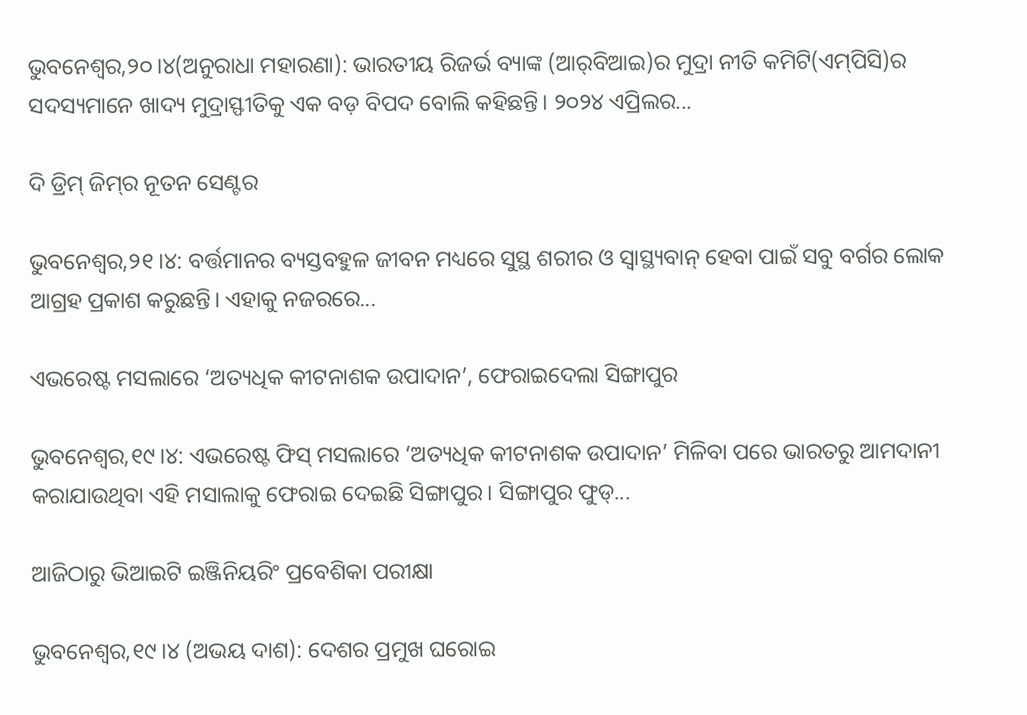ଭୁବନେଶ୍ୱର,୨୦।୪(ଅନୁରାଧା ମହାରଣା): ଭାରତୀୟ ରିଜର୍ଭ ବ୍ୟାଙ୍କ (ଆର୍‌ବିଆଇ)ର ମୁଦ୍ରା ନୀତି କମିଟି(ଏମ୍‌ପିସି)ର ସଦସ୍ୟମାନେ ଖାଦ୍ୟ ମୁଦ୍ରାସ୍ଫୀତିକୁ ଏକ ବଡ଼ ବିପଦ ବୋଲି କହିଛନ୍ତି। ୨୦୨୪ ଏପ୍ରିଲର...

ଦି ଡ୍ରିମ୍‌ ଜିମ୍‌ର ନୂତନ ସେଣ୍ଟର

ଭୁବନେଶ୍ୱର,୨୧।୪: ବର୍ତ୍ତମାନର ବ୍ୟସ୍ତବହୁଳ ଜୀବନ ମଧ୍ୟରେ ସୁସ୍ଥ ଶରୀର ଓ ସ୍ବାସ୍ଥ୍ୟବାନ୍‌ ହେବା ପାଇଁ ସବୁ ବର୍ଗର ଲୋକ ଆଗ୍ରହ ପ୍ରକାଶ କରୁଛନ୍ତି। ଏହାକୁ ନଜରରେ...

ଏଭରେଷ୍ଟ ମସଲାରେ ‘ଅତ୍ୟଧିକ କୀଟନାଶକ ଉପାଦାନ’, ଫେରାଇଦେଲା ସିଙ୍ଗାପୁର

ଭୁବନେଶ୍ୱର,୧୯।୪: ଏଭରେଷ୍ଟ ଫିସ୍ ମସଲାରେ ‘ଅତ୍ୟଧିକ କୀଟନାଶକ ଉପାଦାନ’ ମିଳିବା ପରେ ଭାରତରୁ ଆମଦାନୀ କରାଯାଉଥିବା ଏହି ମସାଲାକୁ ଫେରାଇ ଦେଇଛି ସିଙ୍ଗାପୁର। ସିଙ୍ଗାପୁର ଫୁଡ୍...

ଆଜିଠାରୁ ଭିଆଇଟି ଇଞ୍ଜିନିୟରିଂ ପ୍ରବେଶିକା ପରୀକ୍ଷା

ଭୁବନେଶ୍ୱର,୧୯।୪ (ଅଭୟ ଦାଶ): ଦେଶର ପ୍ରମୁଖ ଘରୋଇ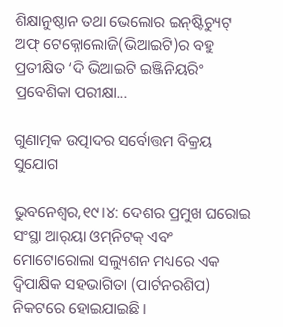ଶିକ୍ଷାନୁଷ୍ଠାନ ତଥା ଭେଲୋର ଇନ୍‌ଷ୍ଟିଚ୍ୟୁଟ୍‌ ଅଫ୍‌ ଟେକ୍ନୋଲୋଜି(ଭିଆଇଟି)ର ବହୁ ପ୍ରତୀକ୍ଷିତ ‘ଦି ଭିଆଇଟି ଇଞ୍ଜିନିୟରିଂ ପ୍ରବେଶିକା ପରୀକ୍ଷା...

ଗୁଣାତ୍ମକ ଉତ୍ପାଦର ସର୍ବୋତ୍ତମ ବିକ୍ରୟ ସୁଯୋଗ

ଭୁବନେଶ୍ୱର,୧୯।୪: ଦେଶର ପ୍ରମୁଖ ଘରୋଇ ସଂସ୍ଥା ଆର୍‌ୟା ଓମ୍‌ନିଟକ୍‌ ଏବଂ ମୋଟୋରୋଲା ସଲ୍ୟୁଶନ ମଧ୍ୟରେ ଏକ ଦ୍ୱିପାକ୍ଷିକ ସହଭାଗିତା (ପାର୍ଟନରଶିପ) ନିକଟରେ ହୋଇଯାଇଛି।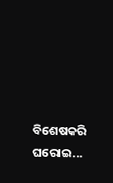ବିଶେଷକରି ଘରୋଇ...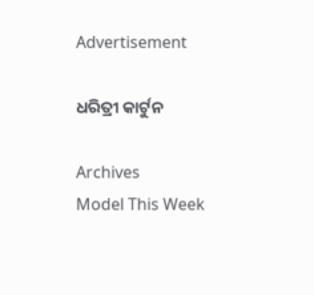Advertisement

ଧରିତ୍ରୀ କାର୍ଟୁନ

Archives
Model This Week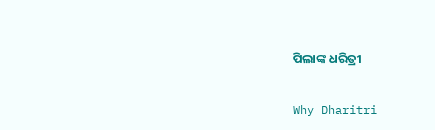ପିଲାଙ୍କ ଧରିତ୍ରୀ

Why Dharitri